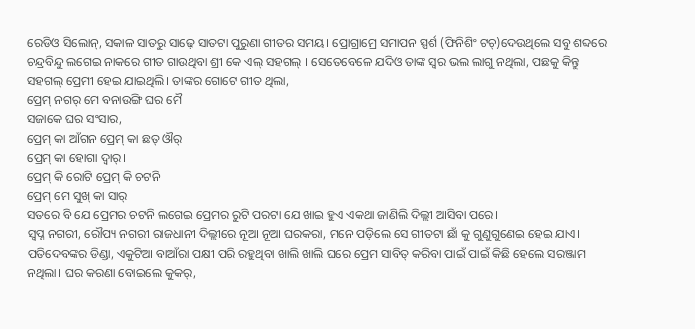ରେଡିଓ ସିଲୋନ୍, ସକାଳ ସାତରୁ ସାଢ଼େ ସାତଟା ପୁରୁଣା ଗୀତର ସମୟ। ପ୍ରୋଗ୍ରାମ୍ରେ ସମାପନ ସ୍ପର୍ଶ (ଫିନିଶିଂ ଟଚ୍)ଦେଉଥିଲେ ସବୁ ଶବ୍ଦରେ ଚନ୍ଦ୍ରବିନ୍ଦୁ ଲଗେଇ ନାକରେ ଗୀତ ଗାଉଥିବା ଶ୍ରୀ କେ ଏଲ୍ ସହଗଲ୍ । ସେତେବେଳେ ଯଦିଓ ତାଙ୍କ ସ୍ଵର ଭଲ ଲାଗୁ ନଥିଲା, ପଛକୁ କିନ୍ତୁ ସହଗଲ୍ ପ୍ରେମୀ ହେଇ ଯାଇଥିଲି। ତାଙ୍କର ଗୋଟେ ଗୀତ ଥିଲା,
ପ୍ରେମ୍ ନଗର୍ ମେ ବନାଉଙ୍ଗି ଘର ମୈ
ସଜାକେ ଘର ସଂସାର,
ପ୍ରେମ୍ କା ଆଁଗନ ପ୍ରେମ୍ କା ଛତ୍ ଔର୍
ପ୍ରେମ୍ କା ହୋଗା ଦ୍ଵାର୍।
ପ୍ରେମ୍ କି ରୋଟି ପ୍ରେମ୍ କି ଚଟନି
ପ୍ରେମ୍ ମେ ସୁଖ୍ କା ସାର୍
ସତରେ ବି ଯେ ପ୍ରେମର ଚଟନି ଲଗେଇ ପ୍ରେମର ରୁଟି ପରଟା ଯେ ଖାଇ ହୁଏ ଏକଥା ଜାଣିଲି ଦିଲ୍ଲୀ ଆସିବା ପରେ।
ସ୍ଵପ୍ନ ନଗରୀ, ରୌପ୍ୟ ନଗରୀ ରାଜଧାନୀ ଦିଲ୍ଲୀରେ ନୂଆ ନୂଆ ଘରକରା, ମନେ ପଡ଼ିଲେ ସେ ଗୀତଟା ଛାଁ କୁ ଗୁଣୁଗୁଣେଇ ହେଇ ଯାଏ।
ପତିଦେବଙ୍କର ଡିଣ୍ଡା, ଏକୁଟିଆ ବାଆଁରା ପକ୍ଷୀ ପରି ରହୁଥିବା ଖାଲି ଖାଲି ଘରେ ପ୍ରେମ ସାବିତ୍ କରିବା ପାଇଁ ପାଇଁ କିଛି ହେଲେ ସରଞ୍ଜାମ ନଥିଲା। ଘର କରଣା ବୋଇଲେ କୁକର୍,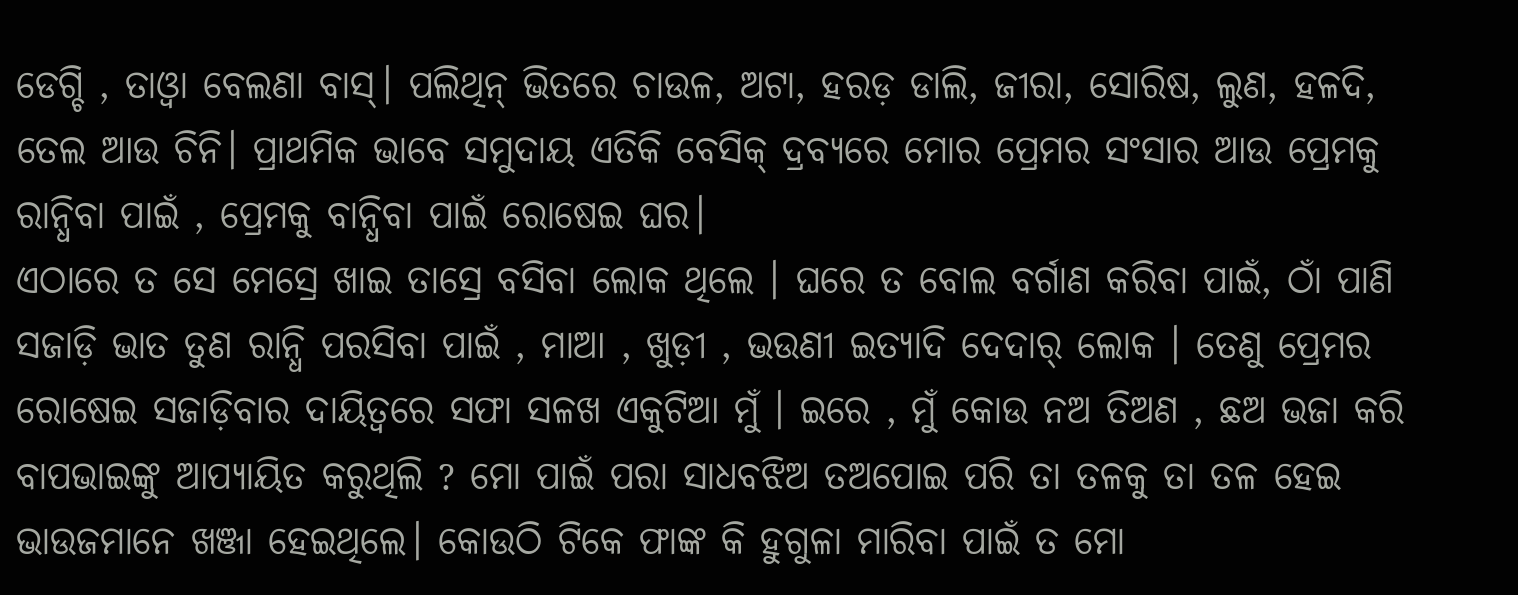ଡେଗ୍ଚି , ତାଓ୍ଵା ବେଲଣା ବାସ୍। ପଲିଥିନ୍ ଭିତରେ ଚାଉଳ, ଅଟା, ହରଡ଼ ଡାଲି, ଜୀରା, ସୋରିଷ, ଲୁଣ, ହଳଦି, ତେଲ ଆଉ ଚିନି। ପ୍ରାଥମିକ ଭାବେ ସମୁଦାୟ ଏତିକି ବେସିକ୍ ଦ୍ରବ୍ୟରେ ମୋର ପ୍ରେମର ସଂସାର ଆଉ ପ୍ରେମକୁ ରାନ୍ଧିବା ପାଇଁ , ପ୍ରେମକୁ ବାନ୍ଧିବା ପାଇଁ ରୋଷେଇ ଘର।
ଏଠାରେ ତ ସେ ମେସ୍ରେ ଖାଇ ତାସ୍ରେ ବସିବା ଲୋକ ଥିଲେ । ଘରେ ତ ବୋଲ ବର୍ଗାଣ କରିବା ପାଇଁ, ଠାଁ ପାଣି ସଜାଡ଼ି ଭାତ ତୁଣ ରାନ୍ଧି ପରସିବା ପାଇଁ , ମାଆ , ଖୁଡ଼ୀ , ଭଉଣୀ ଇତ୍ୟାଦି ଦେଦାର୍ ଲୋକ । ତେଣୁ ପ୍ରେମର ରୋଷେଇ ସଜାଡ଼ିବାର ଦାୟିତ୍ଵରେ ସଫା ସଳଖ ଏକୁଟିଆ ମୁଁ । ଇରେ , ମୁଁ କୋଉ ନଅ ତିଅଣ , ଛଅ ଭଜା କରି ବାପଭାଇଙ୍କୁ ଆପ୍ୟାୟିତ କରୁଥିଲି ? ମୋ ପାଇଁ ପରା ସାଧବଝିଅ ତଅପୋଇ ପରି ତା ତଳକୁ ତା ତଳ ହେଇ ଭାଉଜମାନେ ଖଞ୍ଜା ହେଇଥିଲେ। କୋଉଠି ଟିକେ ଫାଙ୍କ କି ହୁଗୁଳା ମାରିବା ପାଇଁ ତ ମୋ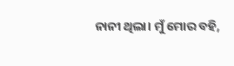ନାନୀ ଥିଲା। ମୁଁ ମୋର ବହି,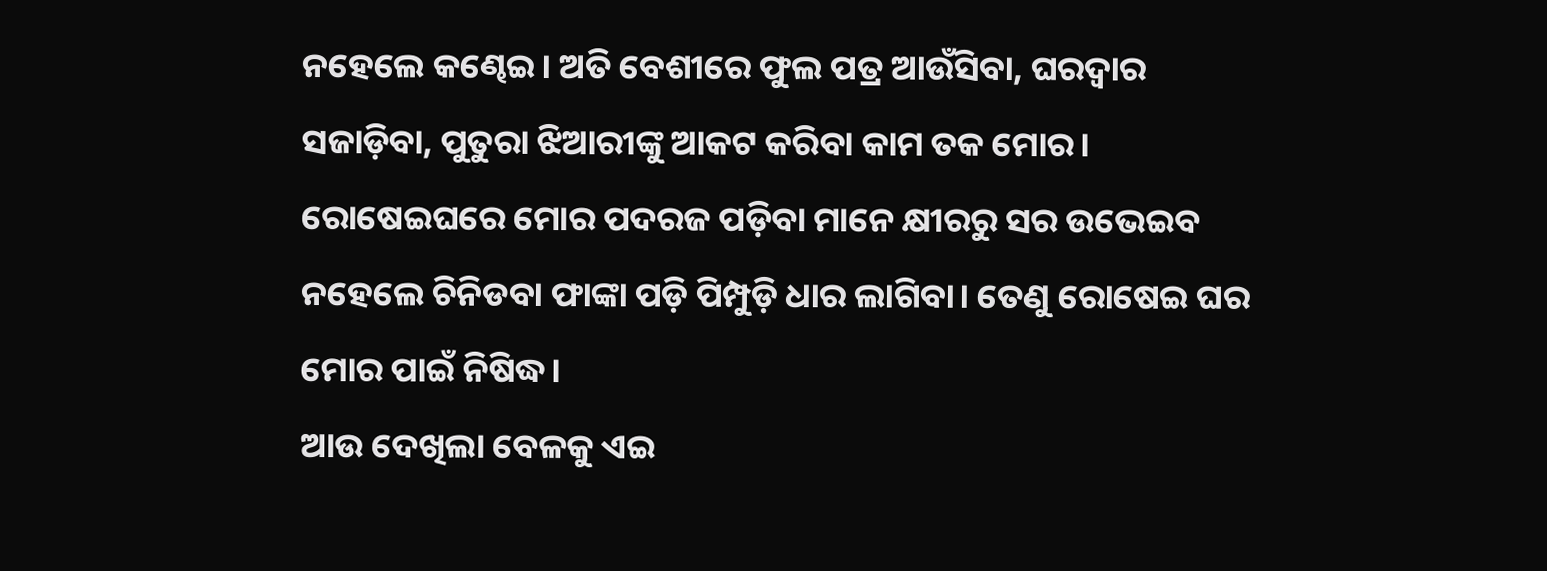ନହେଲେ କଣ୍ଢେଇ। ଅତି ବେଶୀରେ ଫୁଲ ପତ୍ର ଆଉଁସିବା, ଘରଦ୍ୱାର ସଜାଡ଼ିବା, ପୁତୁରା ଝିଆରୀଙ୍କୁ ଆକଟ କରିବା କାମ ତକ ମୋର। ରୋଷେଇଘରେ ମୋର ପଦରଜ ପଡ଼ିବା ମାନେ କ୍ଷୀରରୁ ସର ଉଭେଇବ ନହେଲେ ଚିନିଡବା ଫାଙ୍କା ପଡ଼ି ପିମ୍ପୁଡ଼ି ଧାର ଲାଗିବା। ତେଣୁ ରୋଷେଇ ଘର ମୋର ପାଇଁ ନିଷିଦ୍ଧ।
ଆଉ ଦେଖିଲା ବେଳକୁ ଏଇ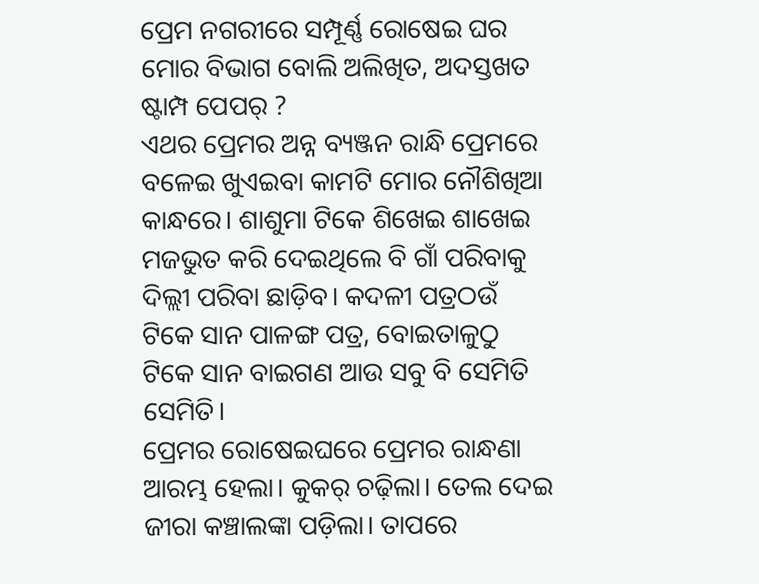ପ୍ରେମ ନଗରୀରେ ସମ୍ପୂର୍ଣ୍ଣ ରୋଷେଇ ଘର ମୋର ବିଭାଗ ବୋଲି ଅଲିଖିତ, ଅଦସ୍ତଖତ ଷ୍ଟାମ୍ପ ପେପର୍ ?
ଏଥର ପ୍ରେମର ଅନ୍ନ ବ୍ୟଞ୍ଜନ ରାନ୍ଧି ପ୍ରେମରେ ବଳେଇ ଖୁଏଇବା କାମଟି ମୋର ନୌଶିଖିଆ କାନ୍ଧରେ। ଶାଶୁମା ଟିକେ ଶିଖେଇ ଶାଖେଇ ମଜଭୁତ କରି ଦେଇଥିଲେ ବି ଗାଁ ପରିବାକୁ ଦିଲ୍ଲୀ ପରିବା ଛାଡ଼ିବ। କଦଳୀ ପତ୍ରଠଉଁ ଟିକେ ସାନ ପାଳଙ୍ଗ ପତ୍ର, ବୋଇତାଳୁଠୁ ଟିକେ ସାନ ବାଇଗଣ ଆଉ ସବୁ ବି ସେମିତି ସେମିତି।
ପ୍ରେମର ରୋଷେଇଘରେ ପ୍ରେମର ରାନ୍ଧଣା ଆରମ୍ଭ ହେଲା। କୁକର୍ ଚଢ଼ିଲା। ତେଲ ଦେଇ ଜୀରା କଞ୍ଚାଲଙ୍କା ପଡ଼ିଲା। ତାପରେ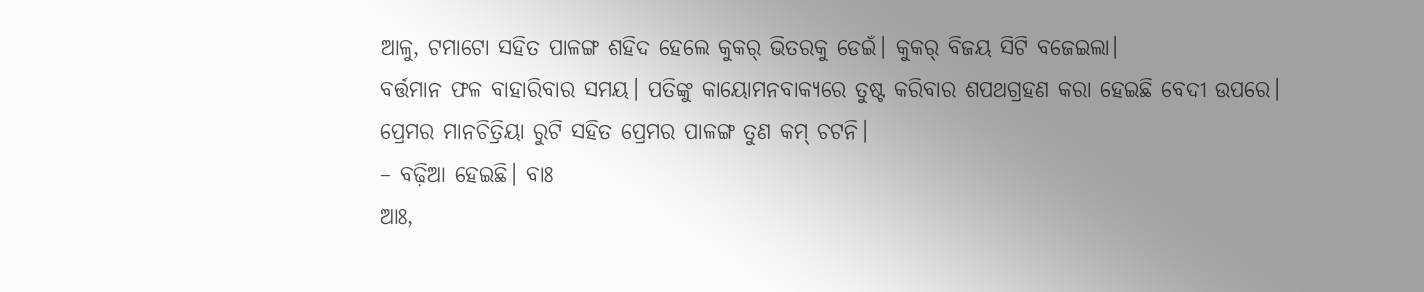ଆଳୁ, ଟମାଟୋ ସହିତ ପାଳଙ୍ଗ ଶହିଦ ହେଲେ କୁକର୍ ଭିତରକୁ ଡେଇଁ। କୁକର୍ ବିଜୟ ସିଟି ବଜେଇଲା।
ବର୍ତ୍ତମାନ ଫଳ ବାହାରିବାର ସମୟ। ପତିଙ୍କୁ କାୟୋମନବାକ୍ୟରେ ତୁଷ୍ଟ କରିବାର ଶପଥଗ୍ରହଣ କରା ହେଇଛି ବେଦୀ ଉପରେ।
ପ୍ରେମର ମାନଚିତ୍ରିୟା ରୁଟି ସହିତ ପ୍ରେମର ପାଳଙ୍ଗ ତୁଣ କମ୍ ଚଟନି।
– ବଢ଼ିଆ ହେଇଛି। ବାଃ
ଆଃ,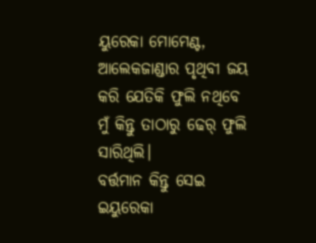ୟୁରେକା ମୋମେଣ୍ଟ, ଆଲେକଜାଣ୍ଡାର ପୃଥିବୀ ଜୟ କରି ଯେତିକି ଫୁଲି ନଥିବେ ମୁଁ କିନ୍ତୁ ତାଠାରୁ ଢେର୍ ଫୁଲି ସାରିଥିଲି।
ବର୍ତ୍ତମାନ କିନ୍ତୁ ସେଇ ଇୟୁରେକା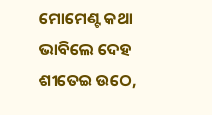ମୋମେଣ୍ଟ କଥା ଭାବିଲେ ଦେହ ଶୀତେଇ ଉଠେ,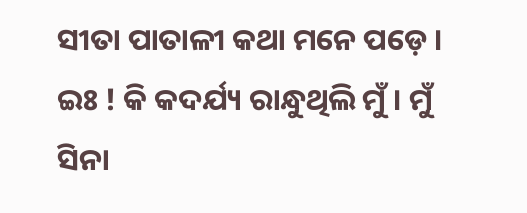ସୀତା ପାତାଳୀ କଥା ମନେ ପଡ଼େ । ଇଃ ! କି କଦର୍ଯ୍ୟ ରାନ୍ଧୁଥିଲି ମୁଁ । ମୁଁ ସିନା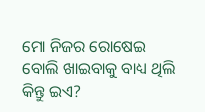ମୋ ନିଜର ରୋଷେଇ ବୋଲି ଖାଇବାକୁ ବାଧ୍ୟ ଥିଲି କିନ୍ତୁ ଇଏ?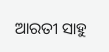ଆରତୀ ସାହୁ